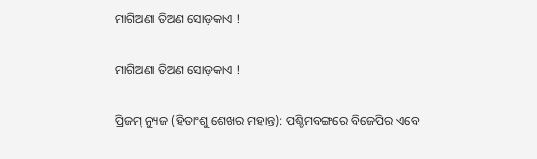ମାଗିଅଣା ତିଅଣ ସୋଡ଼କାଏ !

ମାଗିଅଣା ତିଅଣ ସୋଡ଼କାଏ !

ପ୍ରିଜମ୍ ନ୍ୟୁଜ (ହିତାଂଶୁ ଶେଖର ମହାନ୍ତ): ପଶ୍ଚିମବଙ୍ଗରେ ବିଜେପିର ଏବେ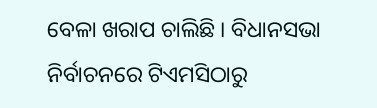ବେଳା ଖରାପ ଚାଲିଛି । ବିଧାନସଭା ନିର୍ବାଚନରେ ଟିଏମସିଠାରୁ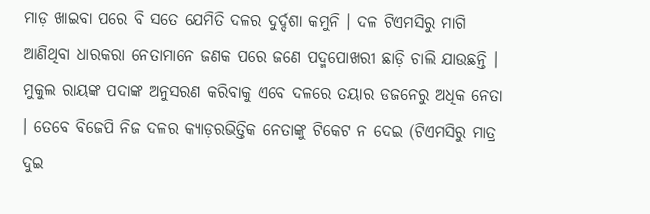ମାଡ଼ ଖାଇବା ପରେ ବି ସତେ ଯେମିତି ଦଳର ଦୁର୍ଦ୍ଦଶା କମୁନି । ଦଳ ଟିଏମସିରୁ ମାଗି ଆଣିଥିବା ଧାରକରା ନେତାମାନେ ଜଣକ ପରେ ଜଣେ ପଦ୍ମପୋଖରୀ ଛାଡ଼ି ଚାଲି ଯାଉଛନ୍ତି । ମୁକୁଲ ରାୟଙ୍କ ପଦାଙ୍କ ଅନୁସରଣ କରିବାକୁ ଏବେ ଦଳରେ ତୟାର ଡଜନେରୁ ଅଧିକ ନେତା । ତେବେ ବିଜେପି ନିଜ ଦଳର କ୍ୟାଡ଼ରଭିତ୍ତିକ ନେତାଙ୍କୁ ଟିକେଟ ନ ଦେଇ (ଟିଏମସିରୁ ମାତ୍ର ଦୁଇ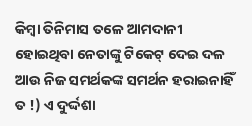କିମ୍ବା ତିନିମାସ ତଳେ ଆମଦାନୀ ହୋଇଥିବା ନେତାଙ୍କୁ ଟିକେଟ୍ ଦେଇ ଦଳ ଆଉ ନିଜ ସମର୍ଥକଙ୍କ ସମର୍ଥନ ହରାଇନାହିଁ ତ !) ଏ ଦୁର୍ଦ୍ଦଶା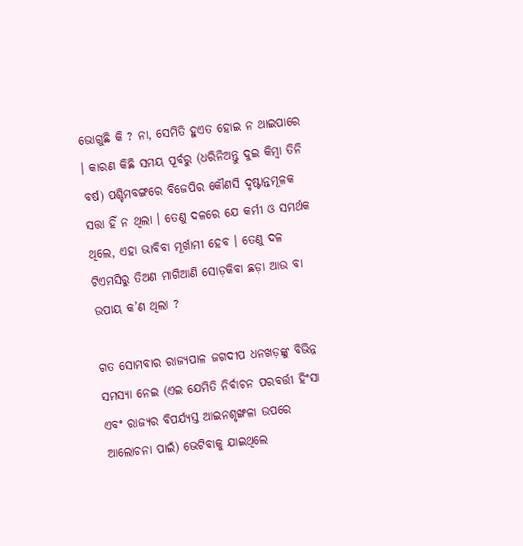ଭୋଗୁଛି କି ? ନା, ସେମିତି ହୁଏତ ହୋଇ ନ ଥାଇପାରେ । କାରଣ କିଛି ସମୟ ପୂର୍ବରୁ (ଧରିନିଅନ୍ତୁ ଦୁଇ କିମ୍ବା ତିନି ବର୍ଷ) ପଶ୍ଚିମବଙ୍ଗରେ ବିଜେପିର କୌଣସି ଦୃଷ୍ଟାନ୍ତମୂଳକ ସତ୍ତା ହିଁ ନ ଥିଲା । ତେଣୁ ଦଳରେ ଯେ କର୍ମୀ ଓ ସମର୍ଥକ ଥିଲେ, ଏହା ଭାବିବା ମୂର୍ଖାମୀ ହେବ । ତେଣୁ ଦଳ ଟିଏମସିରୁ ତିଅଣ ମାଗିଆଣି ସୋଡ଼କିବା ଛଡ଼ା ଆଉ ବା ଉପାୟ କ’ଣ ଥିଲା ?

ଗତ ସୋମବାର ରାଜ୍ୟପାଳ ଜଗଦୀପ ଧନଖଡ଼ଙ୍କୁ ବିଭିନ୍ନ ସମସ୍ୟା ନେଇ (ଏଇ ଯେମିତି ନିର୍ବାଚନ ପରବର୍ତ୍ତୀ ହିଂସା ଏବଂ ରାଜ୍ୟର ବିପର୍ଯ୍ୟସ୍ତ ଆଇନଶୃଙ୍ଖଳା ଉପରେ ଆଲୋଚନା ପାଇଁ) ଭେଟିବାକୁ ଯାଇଥିଲେ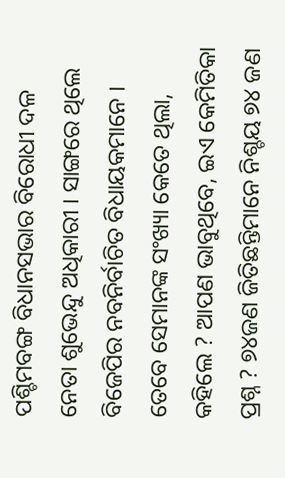ପଶ୍ଚିମବଙ୍ଗ ବିଧାନସଭାର ବିରୋଧୀ ଦଳ ନେତା ଶୁଭେନ୍ଦୁ ଅଧିକାରୀ । ସାଙ୍ଗରେ ଥିଲେ ବିଜେପିର ନବନିର୍ବାଚିତ ବିଧାୟକମାନେ । ତେବେ ସେମାନଙ୍କ ସଂଖ୍ୟା କେତେ ଥିଲା, କହିଲେ ? ଆପଣ ଭାବୁଥିବେ, ଇଏ କେମିତିକା ପ୍ରଶ୍ନ ? ୭୪ଜଣ ଜିତିଛନ୍ତିମାନେ ନିଶ୍ଚୟ ୭୪ ଜଣ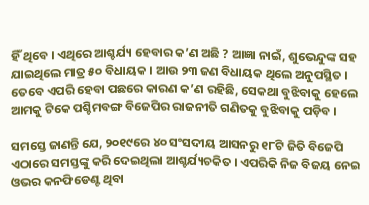ହିଁ ଥିବେ । ଏଥିରେ ଆଶ୍ଚର୍ଯ୍ୟ ହେବାର କ’ଣ ଅଛି ? ଆଜ୍ଞା ନାଇଁ, ଶୁଭେନ୍ଦୁଙ୍କ ସହ ଯାଇଥିଲେ ମାତ୍ର ୫୦ ବିଧାୟକ । ଆଉ ୨୩ ଜଣ ବିଧାୟକ ଥିଲେ ଅନୁପସ୍ଥିତ । ତେବେ ଏପରି ହେବା ପଛରେ କାରଣ କ’ଣ ରହିଛି, ସେକଥା ବୁଝିବାକୁ ହେଲେ ଆମକୁ ଟିକେ ପଶ୍ଚିମବଙ୍ଗ ବିଜେପିର ରାଜନୀତି ଗଣିତକୁ ବୁଝିବାକୁ ପଡ଼ିବ ।

ସମସ୍ତେ ଜାଣନ୍ତି ଯେ, ୨୦୧୯ରେ ୪୦ ସଂସଦୀୟ ଆସନରୁ ୧୮ଟି ଜିତି ବିଜେପି ଏଠାରେ ସମସ୍ତଙ୍କୁ କରି ଦେଇଥିଲା ଆଶ୍ଚର୍ଯ୍ୟଚକିତ । ଏପରିକି ନିଜ ବିଜୟ ନେଇ ଓଭର କନଫିଡେଣ୍ଟ ଥିବା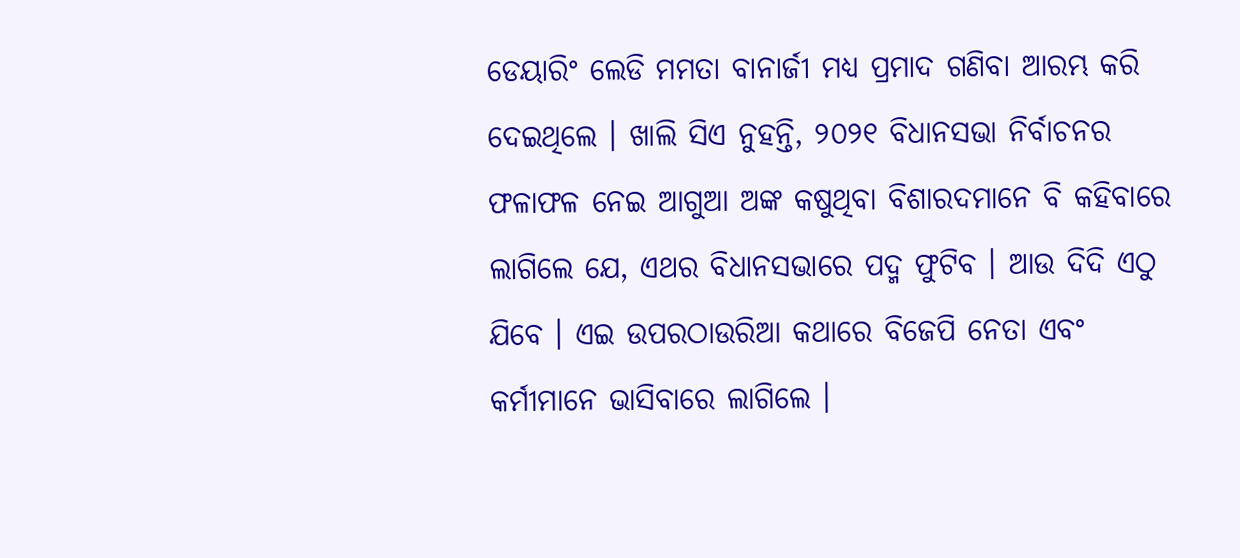ଡେୟାରିଂ ଲେଡି ମମତା ବାନାର୍ଜୀ ମଧ୍ୟ ପ୍ରମାଦ ଗଣିବା ଆରମ୍ଭ କରି ଦେଇଥିଲେ । ଖାଲି ସିଏ ନୁହନ୍ତି, ୨୦୨୧ ବିଧାନସଭା ନିର୍ବାଚନର ଫଳାଫଳ ନେଇ ଆଗୁଆ ଅଙ୍କ କଷୁଥିବା ବିଶାରଦମାନେ ବି କହିବାରେ ଲାଗିଲେ ଯେ, ଏଥର ବିଧାନସଭାରେ ପଦ୍ମ ଫୁଟିବ । ଆଉ ଦିଦି ଏଠୁ ଯିବେ । ଏଇ ଉପରଠାଉରିଆ କଥାରେ ବିଜେପି ନେତା ଏବଂ କର୍ମୀମାନେ ଭାସିବାରେ ଲାଗିଲେ ।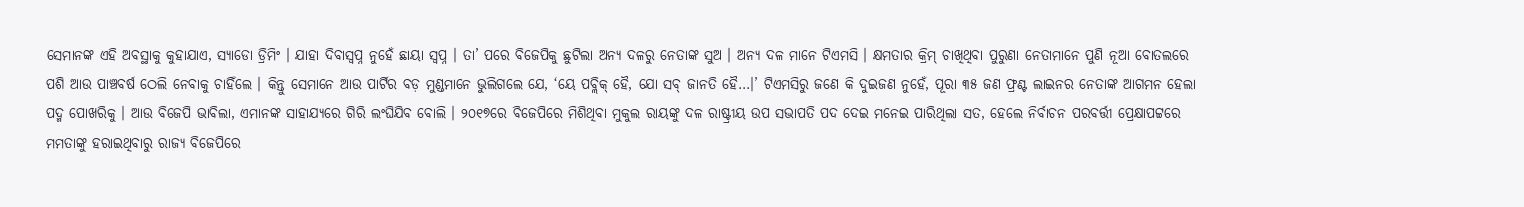ସେମାନଙ୍କ ଏହି ଅବସ୍ଥାକୁ କୁହାଯାଏ, ସ୍ୟାଡୋ ଡ୍ରିମିଂ । ଯାହା ଦିବାସ୍ୱପ୍ନ ନୁହେଁ ଛାୟା ସ୍ୱପ୍ନ । ତା’ ପରେ ବିଜେପିକୁ ଛୁଟିଲା ଅନ୍ୟ ଦଳରୁ ନେତାଙ୍କ ସୁଅ । ଅନ୍ୟ ଦଳ ମାନେ ଟିଏମସି । କ୍ଷମତାର କ୍ରିମ୍ ଚାଖିଥିବା ପୁରୁଣା ନେତାମାନେ ପୁଣି ନୂଆ ବୋତଲରେ ପଶି ଆଉ ପାଞ୍ଚବର୍ଷ ଠେଲି ନେବାକୁ ଚାହିଁଲେ । କିନ୍ତୁ ସେମାନେ ଆଉ ପାର୍ଟିର ବଡ଼ ମୁଣ୍ଡମାନେ ଭୁଲିଗଲେ ଯେ, ‘ୟେ ପବ୍ଲିକ୍ ହୈ, ଯୋ ସବ୍ ଜାନତି ହୈ…।’ ଟିଏମସିରୁ ଜଣେ କି ଦୁଇଜଣ ନୁହେଁ, ପୂରା ୩୫ ଜଣ ଫ୍ରଣ୍ଟ ଲାଇନର ନେତାଙ୍କ ଆଗମନ ହେଲା ପଦ୍ମ ପୋଖରିକୁ । ଆଉ ବିଜେପି ଭାବିଲା, ଏମାନଙ୍କ ସାହାଯ୍ୟରେ ଗିରି ଲଂଘିଯିବ ବୋଲି । ୨୦୧୭ରେ ବିଜେପିରେ ମିଶିଥିବା ମୁକୁଲ ରାୟଙ୍କୁ ଦଳ ରାଷ୍ଟ୍ରୀୟ ଉପ ସଭାପତି ପଦ ଦେଇ ମନେଇ ପାରିଥିଲା ସତ, ହେଲେ ନିର୍ବାଚନ ପରବର୍ତ୍ତୀ ପ୍ରେକ୍ଷାପଟ୍ଟରେ ମମତାଙ୍କୁ ହରାଇଥିବାରୁ ରାଜ୍ୟ ବିଜେପିରେ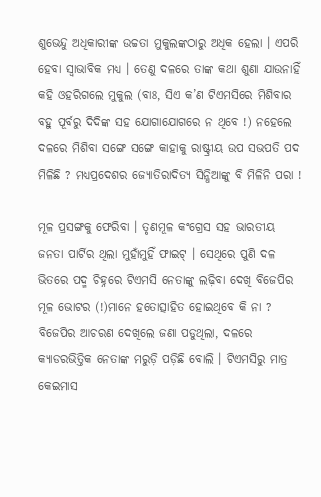ଶୁଭେନ୍ଦୁ ଅଧିକାରୀଙ୍କ ଉଚ୍ଚତା ମୁକୁଲଙ୍କଠାରୁ ଅଧିକ ହେଲା । ଏପରି ହେବା ସ୍ୱାଭାବିକ ମଧ୍ୟ । ତେଣୁ ଦଳରେ ତାଙ୍କ କଥା ଶୁଣା ଯାଉନାହିଁ କହି ଓହରିଗଲେ ମୁକୁଲ (ବାଃ, ସିଏ କ’ଣ ଟିଏମସିରେ ମିଶିବାର ବହୁ ପୂର୍ବରୁ ଦିଦିଙ୍କ ସହ ଯୋଗାଯୋଗରେ ନ ଥିବେ !) ନହେଲେ ଦଳରେ ମିଶିବା ସଙ୍ଗେ ସଙ୍ଗେ କାହାକୁ ରାଷ୍ଟ୍ରୀୟ ଉପ ସଭପତି ପଦ ମିଳିଛି ? ମଧ୍ୟପ୍ରଦେଶର ଜ୍ୟୋତିରାଦିତ୍ୟ ସିନ୍ଧିଆଙ୍କୁ ବି ମିଳିନି ପରା !

ମୂଳ ପ୍ରସଙ୍ଗକୁ ଫେରିବା । ତୃଣମୂଳ କଂଗ୍ରେସ ସହ ଭାରତୀୟ ଜନତା ପାର୍ଟିର ଥିଲା ମୁହାଁମୁହିଁ ଫାଇଟ୍ । ସେଥିରେ ପୁଣି ଦଳ ଭିତରେ ପଦ୍ମ ଚିହ୍ନରେ ଟିଏମସି ନେତାଙ୍କୁ ଲଢ଼ିବା ଦେଖି ବିଜେପିର ମୂଳ ଭୋଟର (!)ମାନେ ହତୋତ୍ସାହିତ ହୋଇଥିବେ କି ନା ? ବିଜେପିର ଆଚରଣ ଦେଖିଲେ ଜଣା ପଡୁଥିଲା, ଦଳରେ କ୍ୟାଡରଭିତ୍ତିକ ନେତାଙ୍କ ମରୁଡ଼ି ପଡ଼ିଛି ବୋଲି । ଟିଏମସିରୁ ମାତ୍ର କେଇମାସ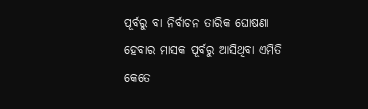ପୂର୍ବରୁ ବା ନିର୍ବାଚନ ତାରିକ ଘୋଷଣା ହେବାର ମାସକ ପୂର୍ବରୁ ଆସିଥିବା ଏମିତି କେତେ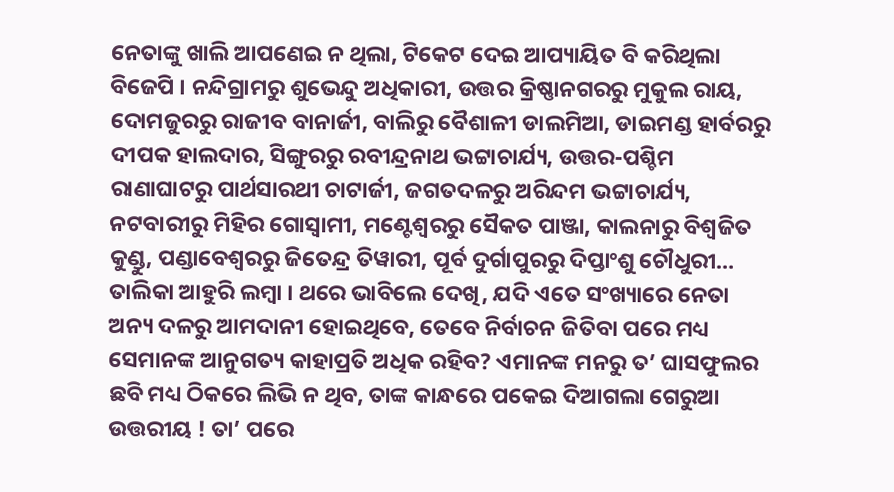ନେତାଙ୍କୁ ଖାଲି ଆପଣେଇ ନ ଥିଲା, ଟିକେଟ ଦେଇ ଆପ୍ୟାୟିତ ବି କରିଥିଲା ବିଜେପି । ନନ୍ଦିଗ୍ରାମରୁ ଶୁଭେନ୍ଦୁ ଅଧିକାରୀ, ଉତ୍ତର କ୍ରିଷ୍ଣାନଗରରୁ ମୁକୁଲ ରାୟ, ଦୋମଜୁରରୁ ରାଜୀବ ବାନାର୍ଜୀ, ବାଲିରୁ ବୈଶାଳୀ ଡାଲମିଆ, ଡାଇମଣ୍ଡ ହାର୍ବରରୁ ଦୀପକ ହାଲଦାର, ସିଙ୍ଗୁରରୁ ରବୀନ୍ଦ୍ରନାଥ ଭଟ୍ଟାଚାର୍ଯ୍ୟ, ଉତ୍ତର-ପଶ୍ଚିମ ରାଣାଘାଟରୁ ପାର୍ଥସାରଥୀ ଚାଟାର୍ଜୀ, ଜଗତଦଳରୁ ଅରିନ୍ଦମ ଭଟ୍ଟାଚାର୍ଯ୍ୟ, ନଟବାରୀରୁ ମିହିର ଗୋସ୍ୱାମୀ, ମଣ୍ଟେଶ୍ୱରରୁ ସୈକତ ପାଞ୍ଜା, କାଲନାରୁ ବିଶ୍ୱଜିତ କୁଣ୍ଡୁ, ପଣ୍ଡାବେଶ୍ୱରରୁ ଜିତେନ୍ଦ୍ର ତିୱାରୀ, ପୂର୍ବ ଦୁର୍ଗାପୁରରୁ ଦିପ୍ତାଂଶୁ ଚୌଧୁରୀ… ତାଲିକା ଆହୁରି ଲମ୍ବା । ଥରେ ଭାବିଲେ ଦେଖି, ଯଦି ଏତେ ସଂଖ୍ୟାରେ ନେତା ଅନ୍ୟ ଦଳରୁ ଆମଦାନୀ ହୋଇଥିବେ, ତେବେ ନିର୍ବାଚନ ଜିତିବା ପରେ ମଧ୍ୟ ସେମାନଙ୍କ ଆନୁଗତ୍ୟ କାହାପ୍ରତି ଅଧିକ ରହିବ? ଏମାନଙ୍କ ମନରୁ ତ’ ଘାସଫୁଲର ଛବି ମଧ୍ୟ ଠିକରେ ଲିଭି ନ ଥିବ, ତାଙ୍କ କାନ୍ଧରେ ପକେଇ ଦିଆଗଲା ଗେରୁଆ ଉତ୍ତରୀୟ ! ତା’ ପରେ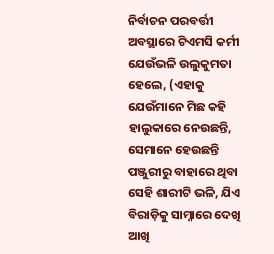ନିର୍ବାଚନ ପରବର୍ତ୍ତୀ ଅବସ୍ଥାରେ ଟିଏମସି କର୍ମୀ ଯେଉଁଭଳି ଉଲୁକୁମତା ହେଲେ, (ଏହାକୁ ଯେଉଁମାନେ ମିଛ କହି ହାଲୁକାରେ ନେଉଛନ୍ତି, ସେମାନେ ହେଉଛନ୍ତି ପଞ୍ଜୁରୀରୁ ବାହାରେ ଥିବା ସେହି ଶାରୀଟି ଭଳି, ଯିଏ ବିରାଡ଼ିକୁ ସାମ୍ନାରେ ଦେଖି ଆଖି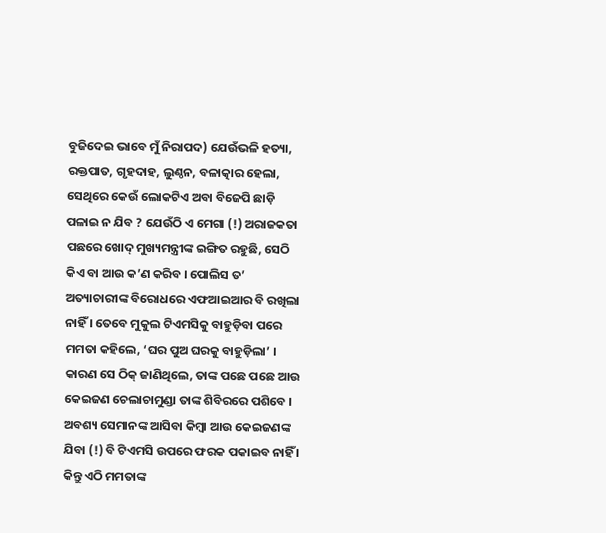ବୁଜିଦେଇ ଭାବେ ମୁଁ ନିରାପଦ) ଯେଉଁଭଳି ହତ୍ୟା, ରକ୍ତପାତ, ଗୃହଦାହ, ଲୁଣ୍ଠନ, ବଳାତ୍କାର ହେଲା, ସେଥିରେ କେଉଁ ଲୋକଟିଏ ଅବା ବିଜେପି ଛାଡ଼ି ପଳାଇ ନ ଯିବ ? ଯେଉଁଠି ଏ ମେଗା (!) ଅରାଜକତା ପଛରେ ଖୋଦ୍ ମୁଖ୍ୟମନ୍ତ୍ରୀଙ୍କ ଇଙ୍ଗିତ ରହୁଛି, ସେଠି କିଏ ବା ଆଉ କ’ଣ କରିବ । ପୋଲିସ ତ’ ଅତ୍ୟାଚାରୀଙ୍କ ବିରୋଧରେ ଏଫଆଇଆର ବି ରଖିଲା ନାହିଁ । ତେବେ ମୁକୁଲ ଟିଏମସିକୁ ବାହୁଡ଼ିବା ପରେ ମମତା କହିଲେ, ‘ଘର ପୁଅ ଘରକୁ ବାହୁଡ଼ିଲା’ । କାରଣ ସେ ଠିକ୍ ଜାଣିଥିଲେ, ତାଙ୍କ ପଛେ ପଛେ ଆଉ କେଇଜଣ ଚେଲାଚାମୁଣ୍ଡା ତାଙ୍କ ଶିବିରରେ ପଶିବେ । ଅବଶ୍ୟ ସେମାନଙ୍କ ଆସିବା କିମ୍ବା ଆଉ କେଇଜଣଙ୍କ ଯିବା (!) ବି ଟିଏମସି ଉପରେ ଫରକ ପକାଇବ ନାହିଁ । କିନ୍ତୁ ଏଠି ମମତାଙ୍କ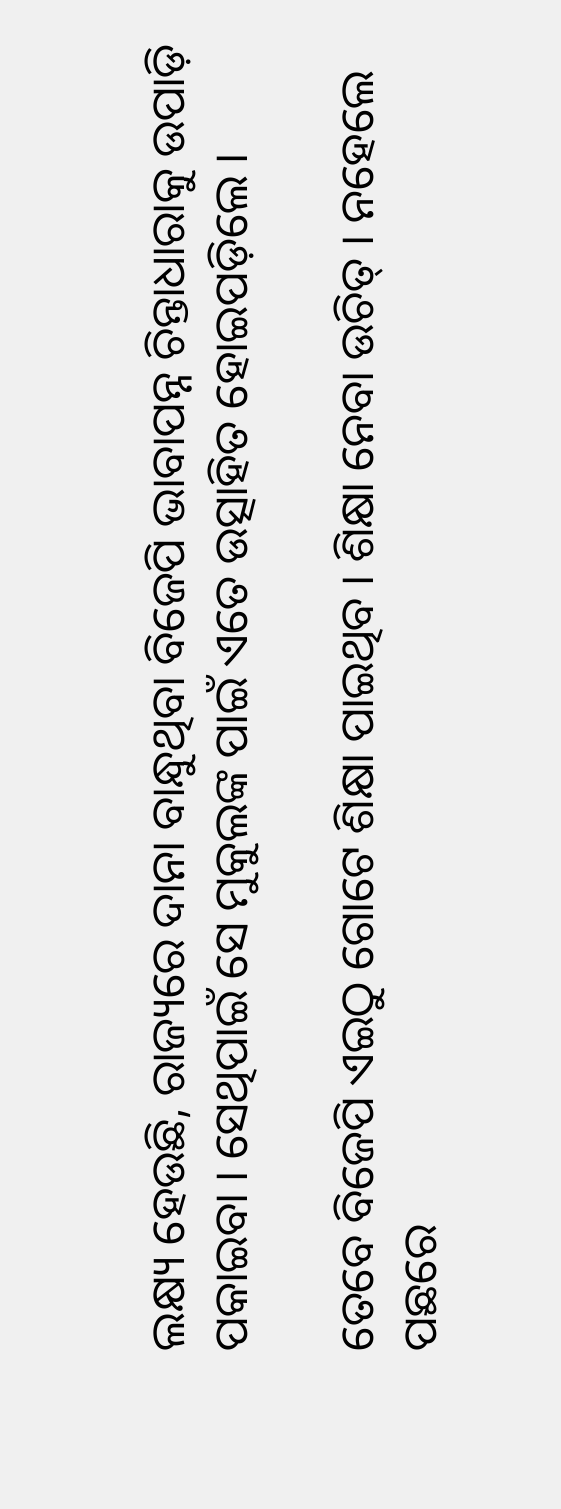ଲକ୍ଷ୍ୟ ହେଉଛି, ରାଜ୍ୟରେ ଦାନା ବାନ୍ଧୁଥିବା ବିଜେପି ଭାବାପନ୍ନ ଚିନ୍ତାଧାରାକୁ ଉପାଡ଼ି ପକାଇବା । ସେଥିପାଇଁ ସେ ମୁକୁଲଙ୍କ ପାଇଁ ଏତେ ଉତ୍ସାହିତ ହୋଇପଡ଼ିଲେ ।

ତେବେ ବିଜେପି ଏଇଠୁ ଗୋଟେ ଶିକ୍ଷା ପାଇଥିବ । ଶିକ୍ଷା ନେବା ଉଚିତ୍ । ନହେଲେ ପଛରେ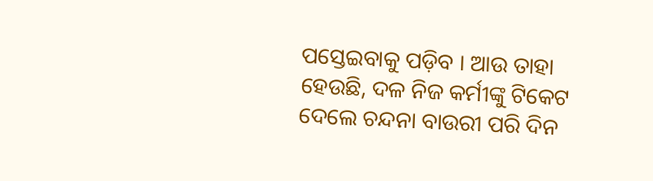ପସ୍ତେଇବାକୁ ପଡ଼ିବ । ଆଉ ତାହା ହେଉଛି, ଦଳ ନିଜ କର୍ମୀଙ୍କୁ ଟିକେଟ ଦେଲେ ଚନ୍ଦନା ବାଉରୀ ପରି ଦିନ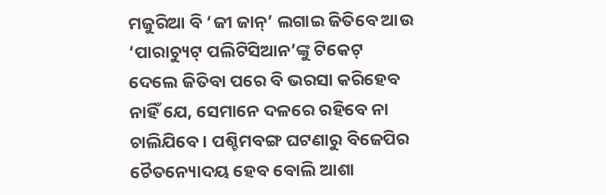ମଜୁରିଆ ବି ‘ଜୀ ଜାନ୍’ ଲଗାଇ ଜିତିବେ ଆଉ ‘ପାରାଚ୍ୟୁଟ୍ ପଲିଟିସିଆନ’ଙ୍କୁ ଟିକେଟ୍ ଦେଲେ ଜିତିବା ପରେ ବି ଭରସା କରିହେବ ନାହିଁ ଯେ, ସେମାନେ ଦଳରେ ରହିବେ ନା ଚାଲିଯିବେ । ପଶ୍ଚିମବଙ୍ଗ ଘଟଣାରୁ ବିଜେପିର ଚୈତନ୍ୟୋଦୟ ହେବ ବୋଲି ଆଶା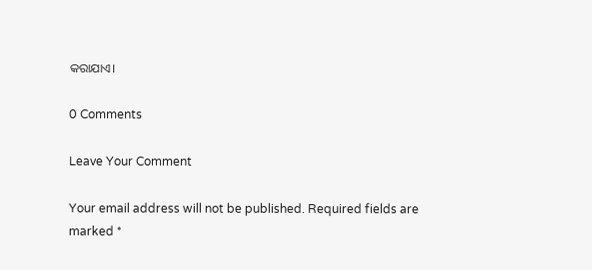କରାଯାଏ।

0 Comments

Leave Your Comment

Your email address will not be published. Required fields are marked *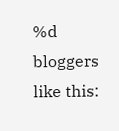%d bloggers like this: